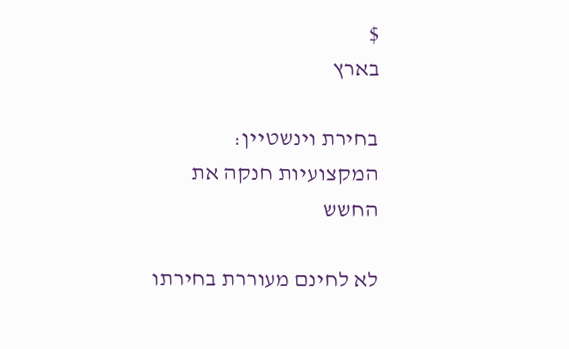$
בארץ

בחירת וינשטיין: המקצועיות חנקה את החשש

לא לחינם מעוררת בחירתו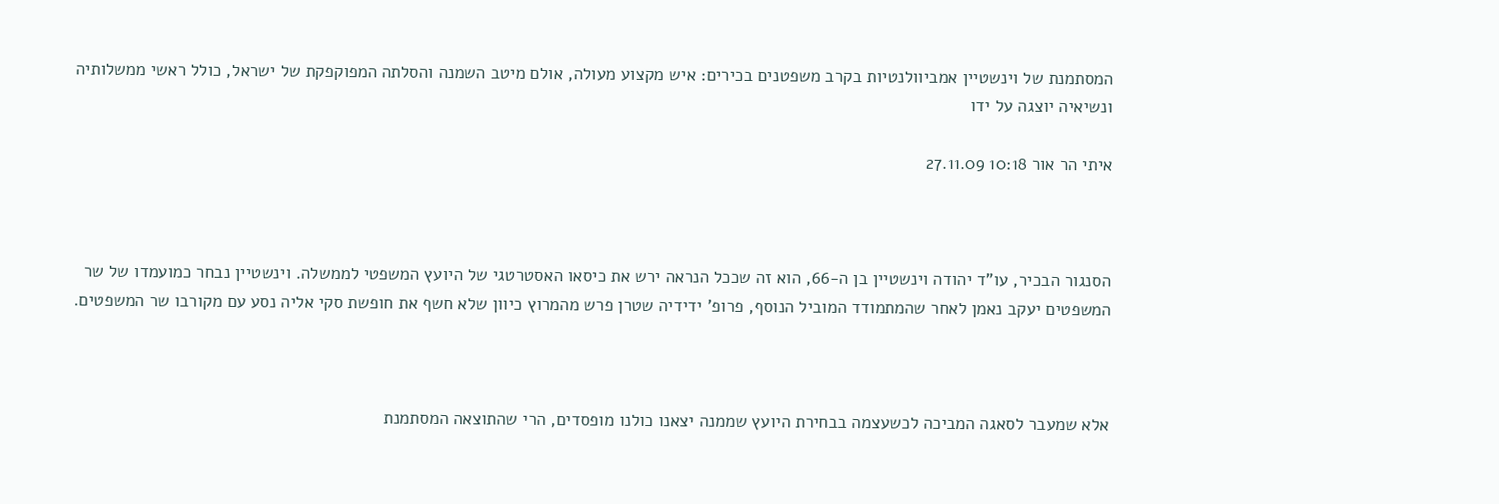המסתמנת של וינשטיין אמביוולנטיות בקרב משפטנים בכירים: איש מקצוע מעולה, אולם מיטב השמנה והסלתה המפוקפקת של ישראל, כולל ראשי ממשלותיה ונשיאיה יוצגה על ידו

איתי הר אור 10:18 27.11.09



הסנגור הבכיר, עו"ד יהודה וינשטיין בן ה-66, הוא זה שככל הנראה ירש את כיסאו האסטרטגי של היועץ המשפטי לממשלה. וינשטיין נבחר כמועמדו של שר המשפטים יעקב נאמן לאחר שהמתמודד המוביל הנוסף, פרופ' ידידיה שטרן פרש מהמרוץ כיוון שלא חשף את חופשת סקי אליה נסע עם מקורבו שר המשפטים.



אלא שמעבר לסאגה המביכה לכשעצמה בבחירת היועץ שממנה יצאנו כולנו מופסדים, הרי שהתוצאה המסתמנת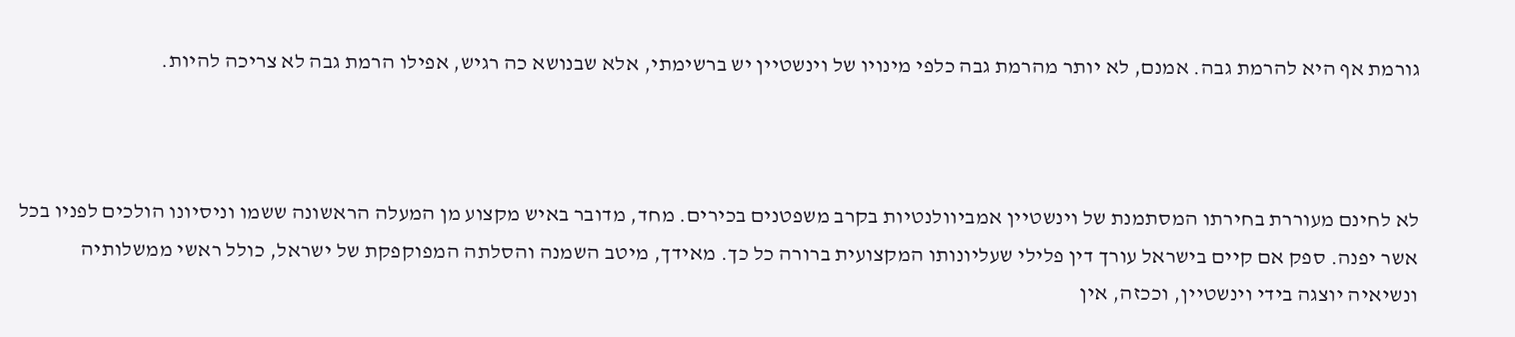גורמת אף היא להרמת גבה. אמנם, לא יותר מהרמת גבה כלפי מינויו של וינשטיין יש ברשימתי, אלא שבנושא כה רגיש, אפילו הרמת גבה לא צריכה להיות.



לא לחינם מעוררת בחירתו המסתמנת של וינשטיין אמביוולנטיות בקרב משפטנים בכירים. מחד, מדובר באיש מקצוע מן המעלה הראשונה ששמו וניסיונו הולכים לפניו בכל אשר יפנה. ספק אם קיים בישראל עורך דין פלילי שעליונותו המקצועית ברורה כל כך. מאידך, מיטב השמנה והסלתה המפוקפקת של ישראל, כולל ראשי ממשלותיה ונשיאיה יוצגה בידי וינשטיין, וככזה, אין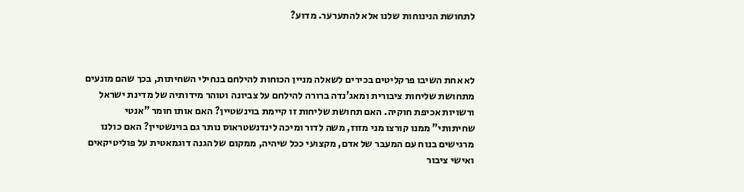לתחושת הנינוחות שלנו אלא להתערער. מדוע?



לא אחת השיבו פרקליטים בכירים לשאלה מניין הכוחות להילחם בנחילי השחיתות, בכך שהם מונעים מתחושת שליחות ציבורית ומאג'נדה ברורה להילחם על צביונה וטוהר מידותיה של מדינת ישראל ורשויות אכיפת חוקיה. האם תחושת שליחות זו קיימת בוינשטיין? האם אותו חומר "אנטי שחיתותי" ממנו קורצו מני מזוז, משה לדור ומיכה לינדנשטראוס נותר גם בוינשטיין? האם כולנו מרגישים בנוח עם המעבר של אדם, מקצועי ככל שיהיה, ממקום של הגנה דוגמאטית על פוליטיקאים ואישי ציבור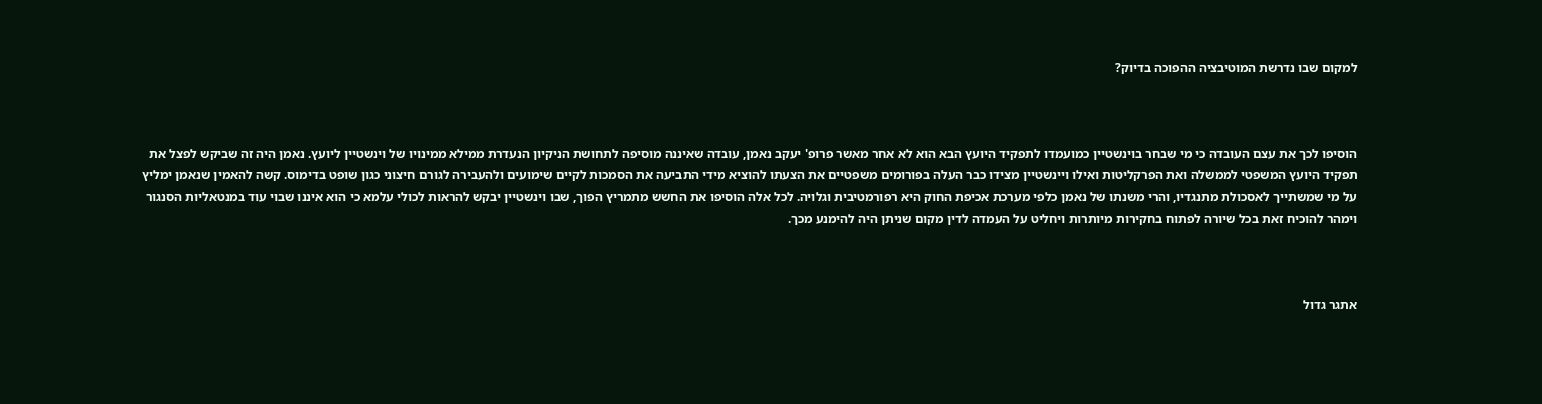למקום שבו נדרשת המוטיבציה ההפוכה בדיוק?



הוסיפו לכך את עצם העובדה כי מי שבחר בוינשטיין כמועמדו לתפקיד היועץ הבא הוא לא אחר מאשר פרופ' יעקב נאמן, עובדה שאיננה מוסיפה לתחושת הניקיון הנעדרת ממילא ממינויו של וינשטיין ליועץ. נאמן היה זה שביקש לפצל את תפקיד היועץ המשפטי לממשלה ואת הפרקליטות ואילו ויינשטיין מצידו כבר העלה בפורומים משפטיים את הצעתו להוציא מידי התביעה את הסמכות לקיים שימועים ולהעבירה לגורם חיצוני כגון שופט בדימוס. קשה להאמין שנאמן ימליץ על מי שמשתייך לאסכולת מתנגדיו, והרי משנתו של נאמן כלפי מערכת אכיפת החוק היא רפורמטיבית וגלויה. לכל אלה הוסיפו את החשש מתמריץ הפוך, שבו וינשטיין יבקש להראות לכולי עלמא כי הוא איננו שבוי עוד במנטאליות הסנגור וימהר להוכיח זאת בכל שיורה לפתוח בחקירות מיותרות ויחליט על העמדה לדין מקום שניתן היה להימנע מכך.



אתגר גדול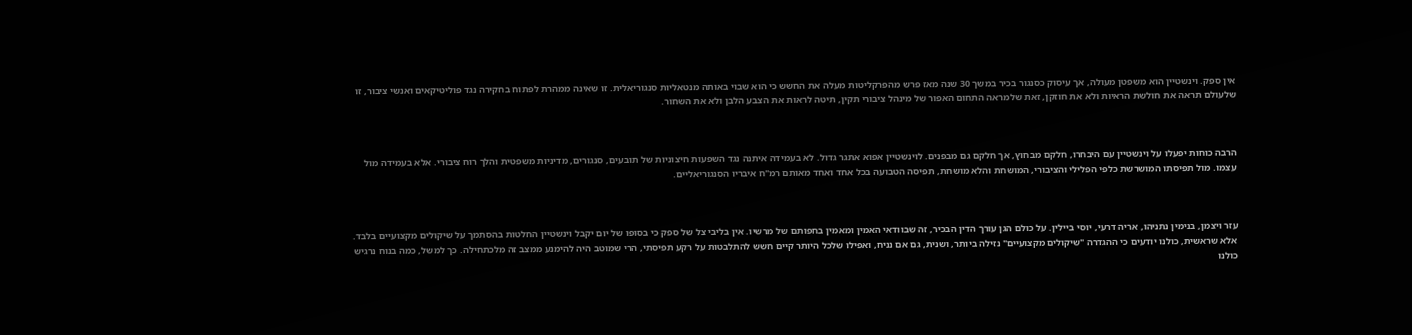אין ספק. וינשטיין הוא משפטן מעולה, אך עיסוק כסנגור בכיר במשך 30 שנה מאז פרש מהפרקליטות מעלה את החשש כי הוא שבוי באותה מנטאליות סנגוריאלית. זו שאינה ממהרת לפתוח בחקירה נגד פוליטיקאים ואנשי ציבור, זו שלעולם תראה את חולשת הראיות ולא את חוזקן, זאת שלמראה התחום האפור של מינהל ציבורי תקין, תיטה לראות את הצבע הלבן ולא את השחור.



הרבה כוחות יפעלו על וינשטיין עם היבחרו, חלקם מבחוץ, אך חלקם גם מבפנים. לוינשטיין אפוא אתגר גדול. לא בעמידה איתנה נגד השפעות חיצוניות של תובעים, סנגורים, מדיניות משפטית והלך רוח ציבורי. אלא בעמידה מול עצמו. מול תפיסתו המושרשת כלפי הפלילי והציבורי, המושחת והלא מושחת, תפיסה הטבועה בכל אחד ואחד מאותם רמ"ח איבריו הסנגוריאליים.



עזר ויצמן, בנימין נתניהו, אריה דרעי, יוסי ביילין. על כולם הגן עורך הדין הבכיר, זה שבוודאי האמין ומאמין בחפותם של מרשיו. אין בליבי צל של ספק כי בסופו של יום יקבל וינשטיין החלטות בהסתמך על שיקולים מקצועיים בלבד. אלא שראשית, כולנו יודעים כי ההגדרה "שיקולים מקצועיים" נזילה ביותר, ושנית, גם אם נניח, ואפילו שלכל היותר קיים חשש להתלבטות על רקע תפיסתי, הרי שמוטב היה להימנע ממצב זה מלכתחילה. כך למשל, כמה בנוח נרגיש כולנו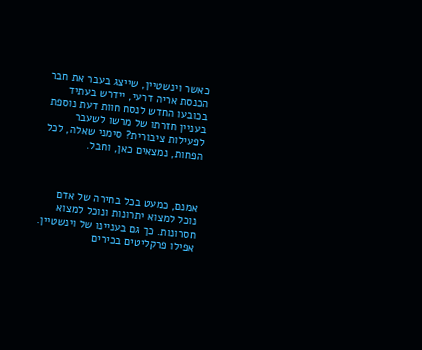כאשר וינשטיין, שייצג בעבר את חבר הכנסת אריה דרעי, יידרש בעתיד בכובעו החדש לנסח חוות דעת נוספת בעניין חזרתו של מרשו לשעבר לפעילות ציבורית? סימני שאלה, לכל הפחות, נמצאים כאן, וחבל.



אמנם, כמעט בכל בחירה של אדם נוכל למצוא יתרונות ונוכל למצוא חסרונות. כך גם בעניינו של וינשטיין. אפילו פרקליטים בכירים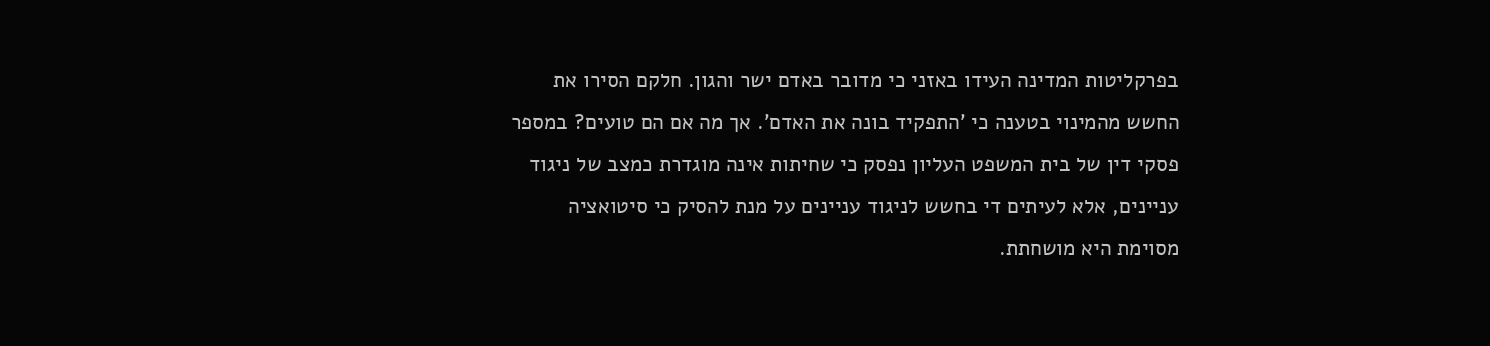בפרקליטות המדינה העידו באזני כי מדובר באדם ישר והגון. חלקם הסירו את החשש מהמינוי בטענה כי 'התפקיד בונה את האדם'. אך מה אם הם טועים? במספר פסקי דין של בית המשפט העליון נפסק כי שחיתות אינה מוגדרת כמצב של ניגוד עניינים, אלא לעיתים די בחשש לניגוד עניינים על מנת להסיק כי סיטואציה מסוימת היא מושחתת.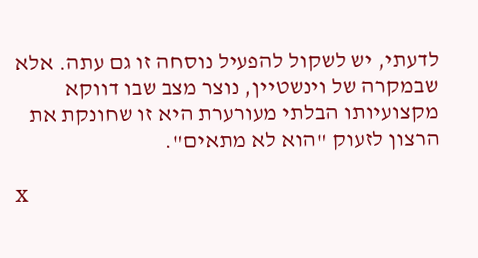לדעתי, יש לשקול להפעיל נוסחה זו גם עתה. אלא שבמקרה של וינשטיין, נוצר מצב שבו דווקא מקצועיותו הבלתי מעורערת היא זו שחונקת את הרצון לזעוק "הוא לא מתאים".

x